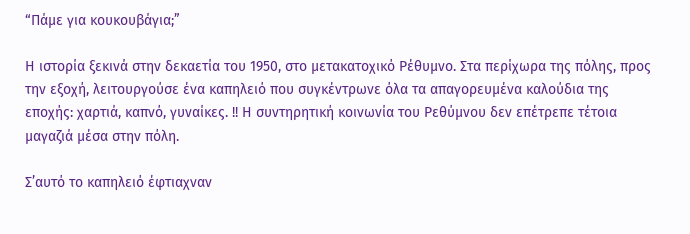“Πάμε για κουκουβάγια;”

Η ιστορία ξεκινά στην δεκαετία του 1950, στο μετακατοχικό Ρέθυμνο. Στα περίχωρα της πόλης, προς την εξοχή, λειτουργούσε ένα καπηλειό που συγκέντρωνε όλα τα απαγορευμένα καλούδια της εποχής: χαρτιά, καπνό, γυναίκες. !! Η συντηρητική κοινωνία του Ρεθύμνου δεν επέτρεπε τέτοια μαγαζιά μέσα στην πόλη.

Σ’αυτό το καπηλειό έφτιαχναν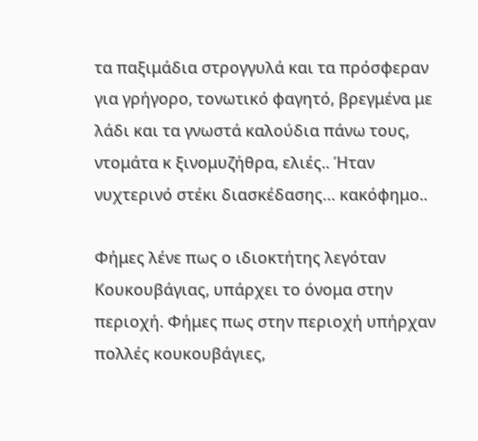τα παξιμάδια στρογγυλά και τα πρόσφεραν για γρήγορο, τονωτικό φαγητό, βρεγμένα με λάδι και τα γνωστά καλούδια πάνω τους, ντομάτα κ ξινομυζήθρα, ελιές.. Ήταν νυχτερινό στέκι διασκέδασης… κακόφημο..

Φήμες λένε πως ο ιδιοκτήτης λεγόταν Κουκουβάγιας, υπάρχει το όνομα στην περιοχή. Φήμες πως στην περιοχή υπήρχαν πολλές κουκουβάγιες,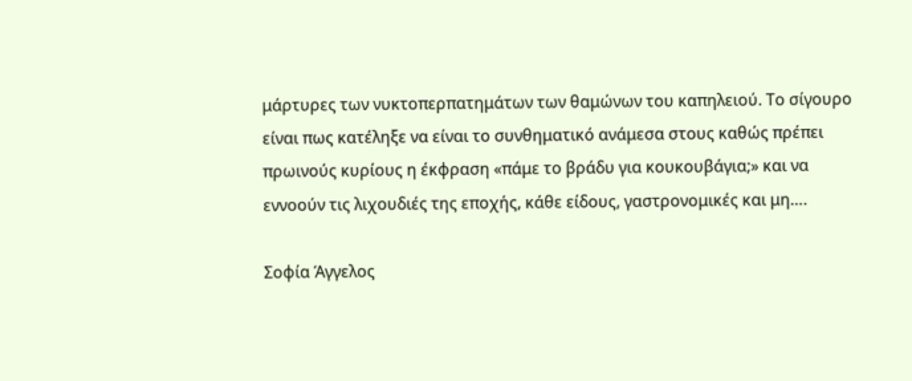μάρτυρες των νυκτοπερπατημάτων των θαμώνων του καπηλειού. Το σίγουρο είναι πως κατέληξε να είναι το συνθηματικό ανάμεσα στους καθώς πρέπει πρωινούς κυρίους η έκφραση «πάμε το βράδυ για κουκουβάγια;» και να εννοούν τις λιχουδιές της εποχής, κάθε είδους, γαστρονομικές και μη….

Σοφία Άγγελος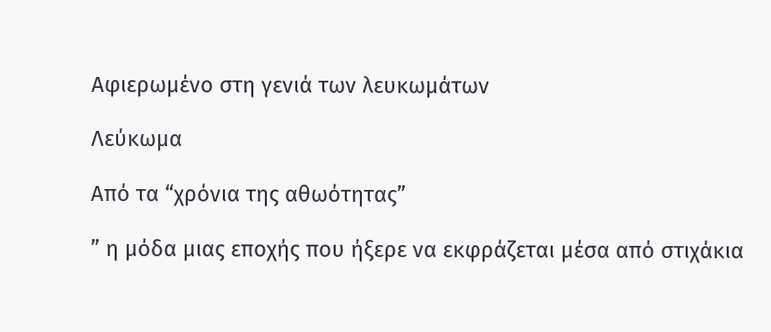Αφιερωμένο στη γενιά των λευκωμάτων

Λεύκωμα

Από τα “χρόνια της αθωότητας”

” η μόδα μιας εποχής που ήξερε να εκφράζεται μέσα από στιχάκια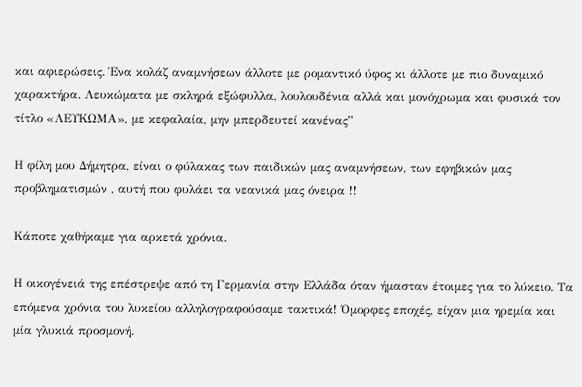και αφιερώσεις. Ένα κολάζ αναμνήσεων άλλοτε με ρομαντικό ύφος κι άλλοτε με πιο δυναμικό χαρακτήρα. Λευκώματα με σκληρά εξώφυλλα, λουλουδένια αλλά και μονόχρωμα και φυσικά τον τίτλο «ΛΕΥΚΩΜΑ», με κεφαλαία, μην μπερδευτεί κανένας”

Η φίλη μου Δήμητρα, είναι ο φύλακας των παιδικών μας αναμνήσεων, των εφηβικών μας προβληματισμών , αυτή που φυλάει τα νεανικά μας όνειρα !!

Κάποτε χαθήκαμε για αρκετά χρόνια.

Η οικογένειά της επέστρεψε από τη Γερμανία στην Ελλάδα όταν ήμασταν έτοιμες για το λύκειο. Τα επόμενα χρόνια του λυκείου αλληλογραφούσαμε τακτικά! Όμορφες εποχές, είχαν μια ηρεμία και μία γλυκιά προσμονή.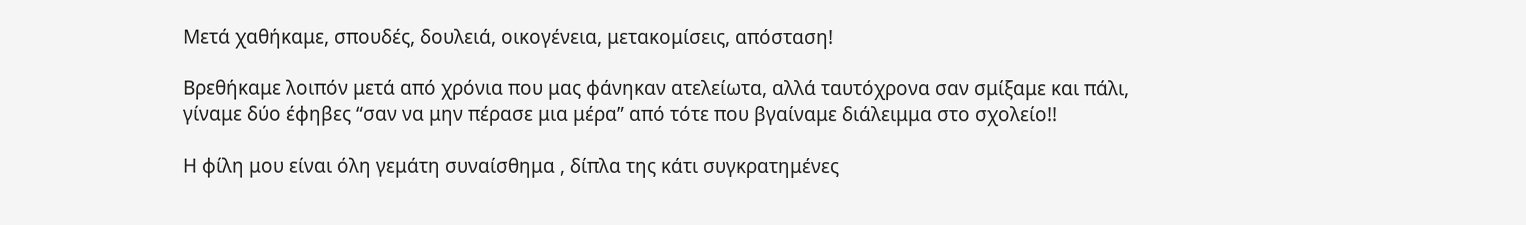Μετά χαθήκαμε, σπουδές, δουλειά, οικογένεια, μετακομίσεις, απόσταση!

Βρεθήκαμε λοιπόν μετά από χρόνια που μας φάνηκαν ατελείωτα, αλλά ταυτόχρονα σαν σμίξαμε και πάλι, γίναμε δύο έφηβες “σαν να μην πέρασε μια μέρα” από τότε που βγαίναμε διάλειμμα στο σχολείο!!

Η φίλη μου είναι όλη γεμάτη συναίσθημα , δίπλα της κάτι συγκρατημένες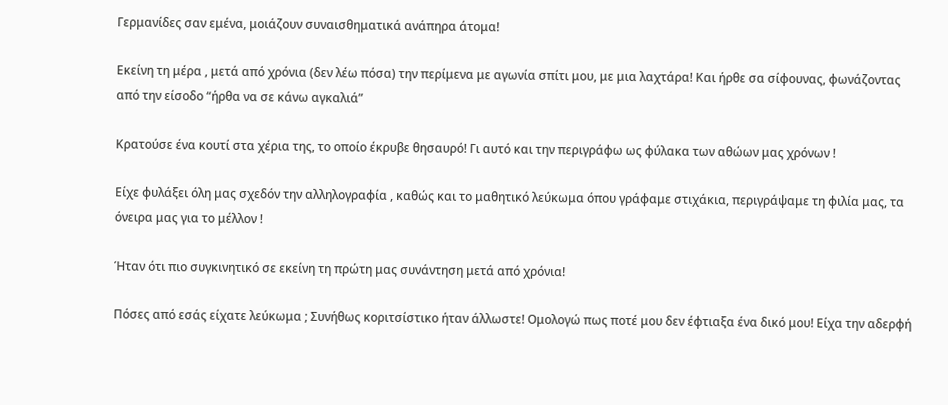Γερμανίδες σαν εμένα, μοιάζουν συναισθηματικά ανάπηρα άτομα!

Εκείνη τη μέρα , μετά από χρόνια (δεν λέω πόσα) την περίμενα με αγωνία σπίτι μου, με μια λαχτάρα! Και ήρθε σα σίφουνας, φωνάζοντας από την είσοδο “ήρθα να σε κάνω αγκαλιά”

Κρατούσε ένα κουτί στα χέρια της, το οποίο έκρυβε θησαυρό! Γι αυτό και την περιγράφω ως φύλακα των αθώων μας χρόνων !

Είχε φυλάξει όλη μας σχεδόν την αλληλογραφία , καθώς και το μαθητικό λεύκωμα όπου γράφαμε στιχάκια, περιγράψαμε τη φιλία μας, τα όνειρα μας για το μέλλον !

Ήταν ότι πιο συγκινητικό σε εκείνη τη πρώτη μας συνάντηση μετά από χρόνια!

Πόσες από εσάς είχατε λεύκωμα ; Συνήθως κοριτσίστικο ήταν άλλωστε! Ομολογώ πως ποτέ μου δεν έφτιαξα ένα δικό μου! Είχα την αδερφή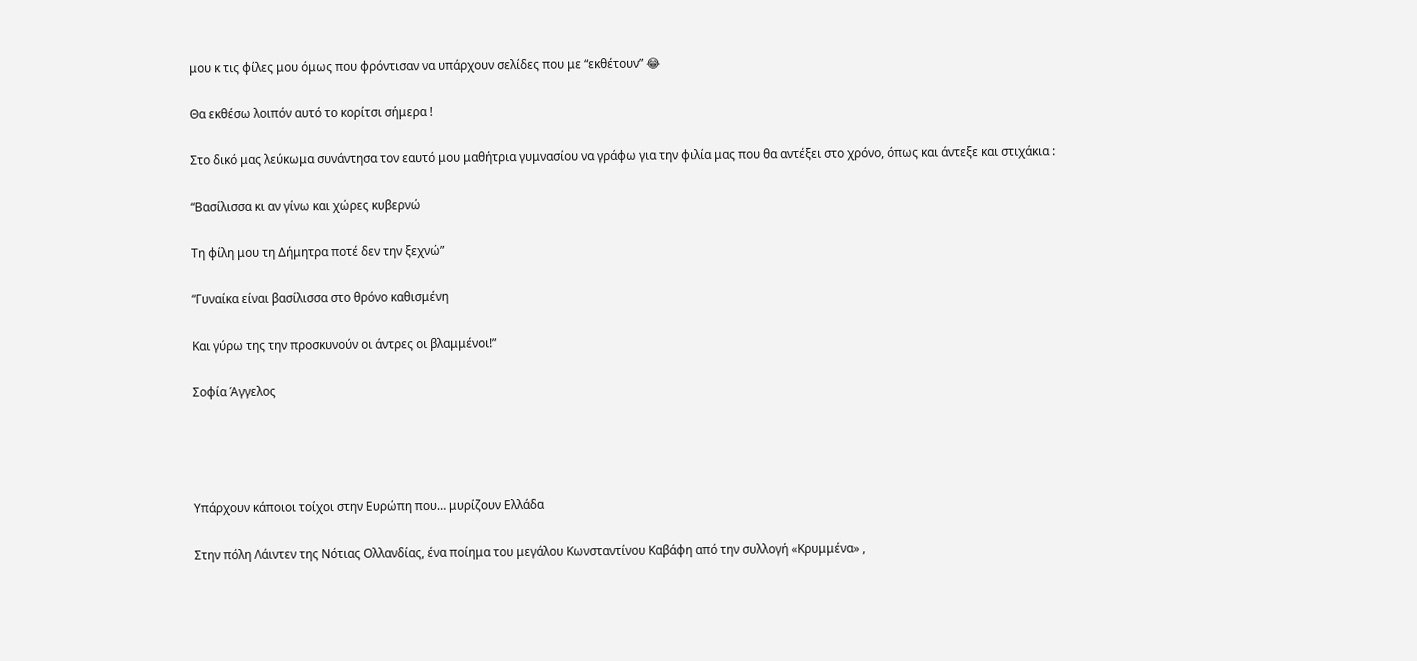μου κ τις φίλες μου όμως που φρόντισαν να υπάρχουν σελίδες που με “εκθέτουν” 😂

Θα εκθέσω λοιπόν αυτό το κορίτσι σήμερα !

Στο δικό μας λεύκωμα συνάντησα τον εαυτό μου μαθήτρια γυμνασίου να γράφω για την φιλία μας που θα αντέξει στο χρόνο, όπως και άντεξε και στιχάκια :

“Βασίλισσα κι αν γίνω και χώρες κυβερνώ

Τη φίλη μου τη Δήμητρα ποτέ δεν την ξεχνώ”

“Γυναίκα είναι βασίλισσα στο θρόνο καθισμένη

Και γύρω της την προσκυνούν οι άντρες οι βλαμμένοι!”

Σοφία Άγγελος




Υπάρχουν κάποιοι τοίχοι στην Ευρώπη που… μυρίζουν Ελλάδα

Στην πόλη Λάιντεν της Νότιας Ολλανδίας, ένα ποίημα του μεγάλου Κωνσταντίνου Καβάφη από την συλλογή «Κρυμμένα» ,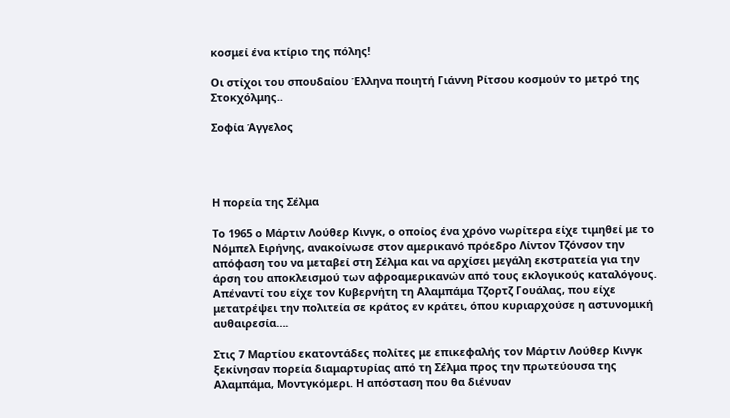κοσμεί ένα κτίριο της πόλης!

Οι στίχοι του σπουδαίου Έλληνα ποιητή Γιάννη Ρίτσου κοσμούν το μετρό της Στοκχόλμης..

Σοφία Άγγελος




Η πορεία της Σέλμα

Το 1965 ο Μάρτιν Λούθερ Κινγκ, ο οποίος ένα χρόνο νωρίτερα είχε τιμηθεί με το Νόμπελ Ειρήνης, ανακοίνωσε στον αμερικανό πρόεδρο Λίντον Τζόνσον την απόφαση του να μεταβεί στη Σέλμα και να αρχίσει μεγάλη εκστρατεία για την άρση του αποκλεισμού των αφροαμερικανών από τους εκλογικούς καταλόγους. Απέναντί του είχε τον Κυβερνήτη τη Αλαμπάμα Τζορτζ Γουάλας, που είχε μετατρέψει την πολιτεία σε κράτος εν κράτει, όπου κυριαρχούσε η αστυνομική αυθαιρεσία….

Στις 7 Μαρτίου εκατοντάδες πολίτες με επικεφαλής τον Μάρτιν Λούθερ Κινγκ ξεκίνησαν πορεία διαμαρτυρίας από τη Σέλμα προς την πρωτεύουσα της Αλαμπάμα, Μοντγκόμερι. Η απόσταση που θα διένυαν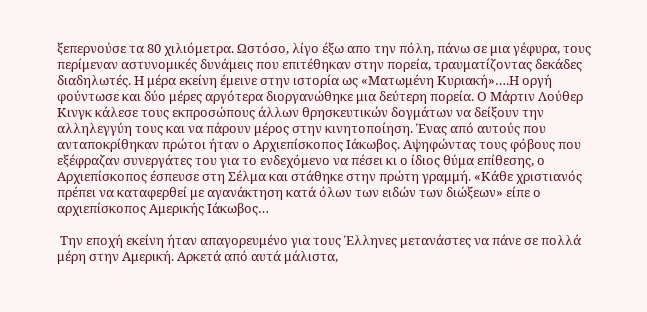ξεπερνούσε τα 80 χιλιόμετρα. Ωστόσο, λίγο έξω απο την πόλη, πάνω σε μια γέφυρα, τους περίμεναν αστυνομικές δυνάμεις που επιτέθηκαν στην πορεία, τραυματίζοντας δεκάδες διαδηλωτές. Η μέρα εκείνη έμεινε στην ιστορία ως «Ματωμένη Κυριακή»….Η οργή φούντωσε και δύο μέρες αργότερα διοργανώθηκε μια δεύτερη πορεία. Ο Μάρτιν Λούθερ Κινγκ κάλεσε τους εκπροσώπους άλλων θρησκευτικών δογμάτων να δείξουν την αλληλεγγύη τους και να πάρουν μέρος στην κινητοποίηση. Ένας από αυτούς που ανταποκρίθηκαν πρώτοι ήταν ο Αρχιεπίσκοπος Ιάκωβος. Αψηφώντας τους φόβους που εξέφραζαν συνεργάτες του για το ενδεχόμενο να πέσει κι ο ίδιος θύμα επίθεσης, ο Αρχιεπίσκοπος έσπευσε στη Σέλμα και στάθηκε στην πρώτη γραμμή. «Κάθε χριστιανός πρέπει να καταφερθεί με αγανάκτηση κατά όλων των ειδών των διώξεων» είπε ο  αρχιεπίσκοπος Αμερικής Ιάκωβος…

 Την εποχή εκείνη ήταν απαγορευμένο για τους Έλληνες μετανάστες να πάνε σε πολλά μέρη στην Αμερική. Αρκετά από αυτά μάλιστα,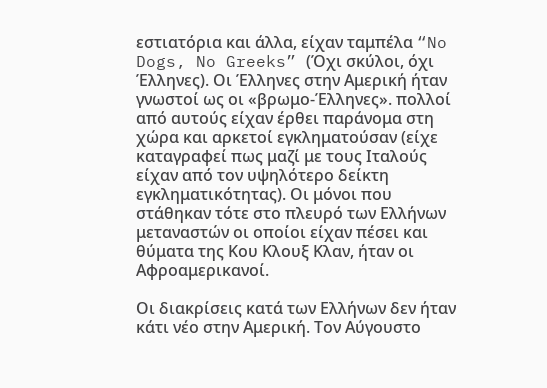εστιατόρια και άλλα, είχαν ταμπέλα “No Dogs, No Greeks” (Όχι σκύλοι, όχι Έλληνες). Οι Έλληνες στην Αμερική ήταν γνωστοί ως οι «βρωμο-Έλληνες». πολλοί από αυτούς είχαν έρθει παράνομα στη χώρα και αρκετοί εγκληματούσαν (είχε καταγραφεί πως μαζί με τους Ιταλούς είχαν από τον υψηλότερο δείκτη εγκληματικότητας). Οι μόνοι που στάθηκαν τότε στο πλευρό των Ελλήνων μεταναστών οι οποίοι είχαν πέσει και θύματα της Κου Κλουξ Κλαν, ήταν οι Αφροαμερικανοί.

Οι διακρίσεις κατά των Ελλήνων δεν ήταν κάτι νέο στην Αμερική. Τον Αύγουστο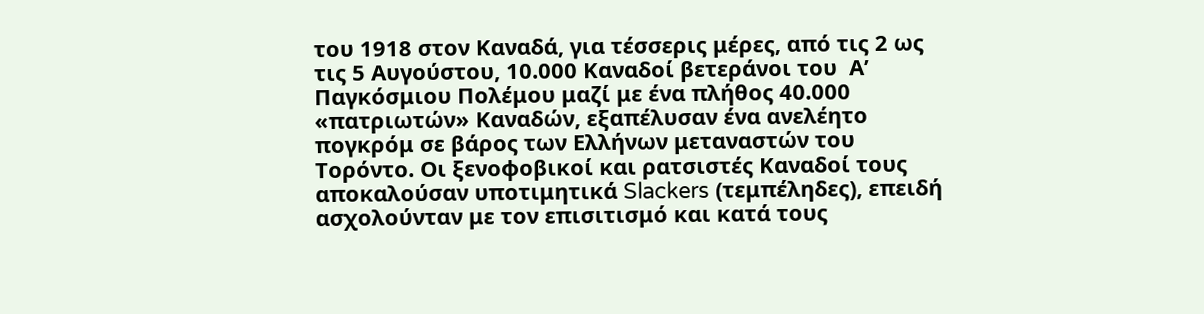του 1918 στον Καναδά, για τέσσερις μέρες, από τις 2 ως τις 5 Αυγούστου, 10.000 Καναδοί βετεράνοι του  Α’  Παγκόσμιου Πολέμου μαζί με ένα πλήθος 40.000 «πατριωτών» Καναδών, εξαπέλυσαν ένα ανελέητο πογκρόμ σε βάρος των Ελλήνων μεταναστών του Τορόντο. Οι ξενοφοβικοί και ρατσιστές Καναδοί τους αποκαλούσαν υποτιμητικά Slackers (τεμπέληδες), επειδή ασχολούνταν με τον επισιτισμό και κατά τους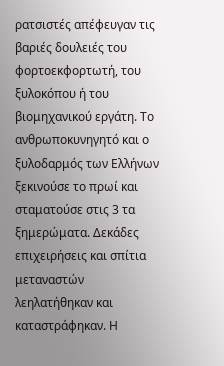ρατσιστές απέφευγαν τις βαριές δουλειές του φορτοεκφορτωτή, του ξυλοκόπου ή του βιομηχανικού εργάτη. Το ανθρωποκυνηγητό και ο ξυλοδαρμός των Ελλήνων ξεκινούσε το πρωί και σταματούσε στις 3 τα ξημερώματα. Δεκάδες επιχειρήσεις και σπίτια μεταναστών λεηλατήθηκαν και καταστράφηκαν. Η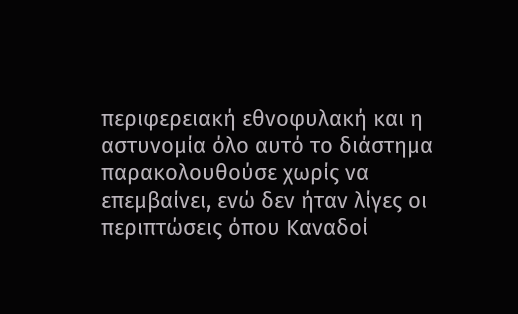περιφερειακή εθνοφυλακή και η αστυνομία όλο αυτό το διάστημα παρακολουθούσε χωρίς να επεμβαίνει, ενώ δεν ήταν λίγες οι περιπτώσεις όπου Καναδοί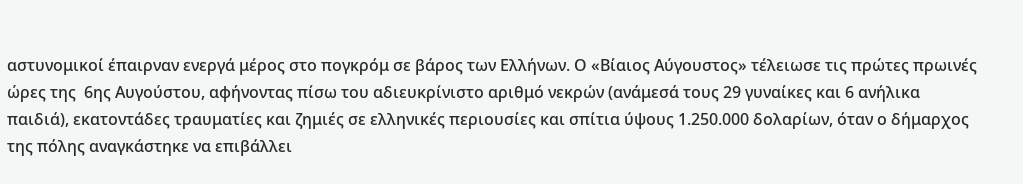αστυνομικοί έπαιρναν ενεργά μέρος στο πογκρόμ σε βάρος των Ελλήνων. Ο «Βίαιος Αύγουστος» τέλειωσε τις πρώτες πρωινές ώρες της  6ης Αυγούστου, αφήνοντας πίσω του αδιευκρίνιστο αριθμό νεκρών (ανάμεσά τους 29 γυναίκες και 6 ανήλικα παιδιά), εκατοντάδες τραυματίες και ζημιές σε ελληνικές περιουσίες και σπίτια ύψους 1.250.000 δολαρίων, όταν ο δήμαρχος της πόλης αναγκάστηκε να επιβάλλει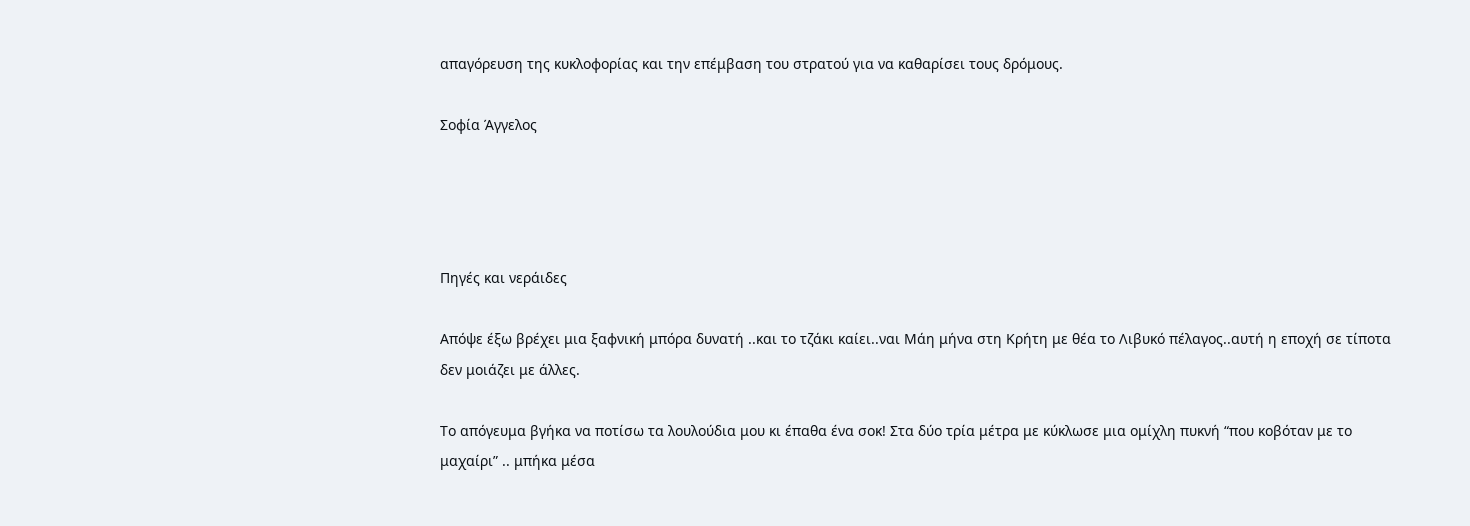απαγόρευση της κυκλοφορίας και την επέμβαση του στρατού για να καθαρίσει τους δρόμους.

Σοφία Άγγελος




Πηγές και νεράιδες

Απόψε έξω βρέχει μια ξαφνική μπόρα δυνατή ..και το τζάκι καίει..ναι Μάη μήνα στη Κρήτη με θέα το Λιβυκό πέλαγος..αυτή η εποχή σε τίποτα δεν μοιάζει με άλλες.

Το απόγευμα βγήκα να ποτίσω τα λουλούδια μου κι έπαθα ένα σοκ! Στα δύο τρία μέτρα με κύκλωσε μια ομίχλη πυκνή “που κοβόταν με το μαχαίρι” .. μπήκα μέσα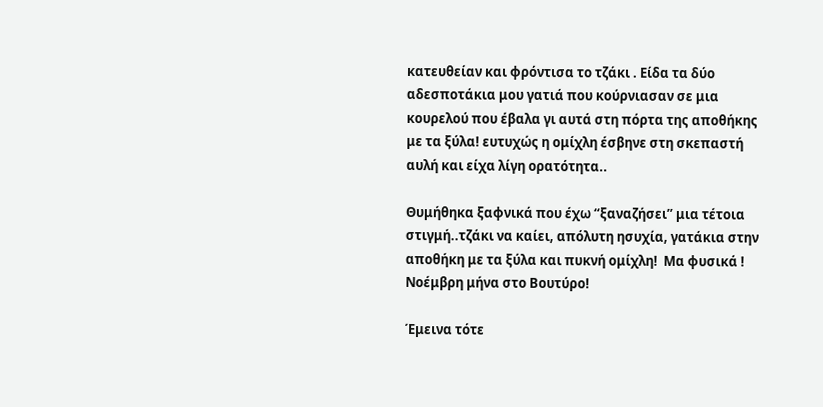κατευθείαν και φρόντισα το τζάκι . Είδα τα δύο αδεσποτάκια μου γατιά που κούρνιασαν σε μια κουρελού που έβαλα γι αυτά στη πόρτα της αποθήκης με τα ξύλα! ευτυχώς η ομίχλη έσβηνε στη σκεπαστή αυλή και είχα λίγη ορατότητα..

Θυμήθηκα ξαφνικά που έχω “ξαναζήσει” μια τέτοια στιγμή..τζάκι να καίει, απόλυτη ησυχία, γατάκια στην αποθήκη με τα ξύλα και πυκνή ομίχλη!  Μα φυσικά ! Νοέμβρη μήνα στο Βουτύρο!

Έμεινα τότε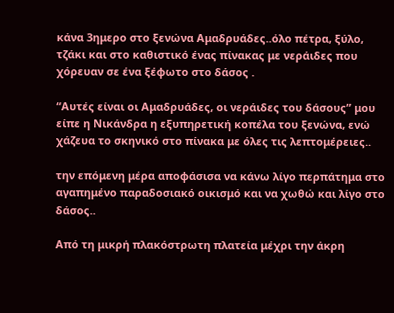κάνα 3ημερο στο ξενώνα Αμαδρυάδες..όλο πέτρα, ξύλο, τζάκι και στο καθιστικό ένας πίνακας με νεράιδες που χόρευαν σε ένα ξέφωτο στο δάσος .

“Αυτές είναι οι Αμαδρυάδες, οι νεράιδες του δάσους” μου είπε η Νικάνδρα η εξυπηρετική κοπέλα του ξενώνα, ενώ χάζευα το σκηνικό στο πίνακα με όλες τις λεπτομέρειες..

την επόμενη μέρα αποφάσισα να κάνω λίγο περπάτημα στο αγαπημένο παραδοσιακό οικισμό και να χωθώ και λίγο στο δάσος..

Από τη μικρή πλακόστρωτη πλατεία μέχρι την άκρη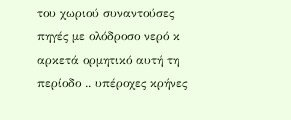του χωριού συναντούσες πηγές με ολόδροσο νερό κ αρκετά ορμητικό αυτή τη περίοδο .. υπέροχες κρήνες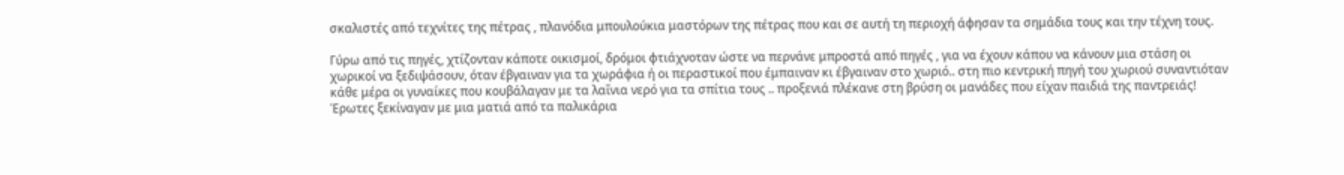σκαλιστές από τεχνίτες της πέτρας , πλανόδια μπουλούκια μαστόρων της πέτρας που και σε αυτή τη περιοχή άφησαν τα σημάδια τους και την τέχνη τους.

Γύρω από τις πηγές, χτίζονταν κάποτε οικισμοί, δρόμοι φτιάχνοταν ώστε να περνάνε μπροστά από πηγές , για να έχουν κάπου να κάνουν μια στάση οι χωρικοί να ξεδιψάσουν, όταν έβγαιναν για τα χωράφια ή οι περαστικοί που έμπαιναν κι έβγαιναν στο χωριό.. στη πιο κεντρική πηγή του χωριού συναντιόταν κάθε μέρα οι γυναίκες που κουβάλαγαν με τα λαΐνια νερό για τα σπίτια τους .. προξενιά πλέκανε στη βρύση οι μανάδες που είχαν παιδιά της παντρειάς! Έρωτες ξεκίναγαν με μια ματιά από τα παλικάρια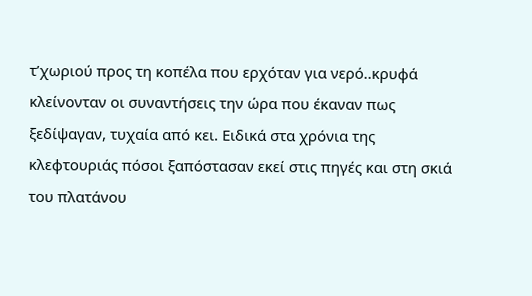τ’χωριού προς τη κοπέλα που ερχόταν για νερό..κρυφά κλείνονταν οι συναντήσεις την ώρα που έκαναν πως ξεδίψαγαν, τυχαία από κει. Ειδικά στα χρόνια της κλεφτουριάς πόσοι ξαπόστασαν εκεί στις πηγές και στη σκιά του πλατάνου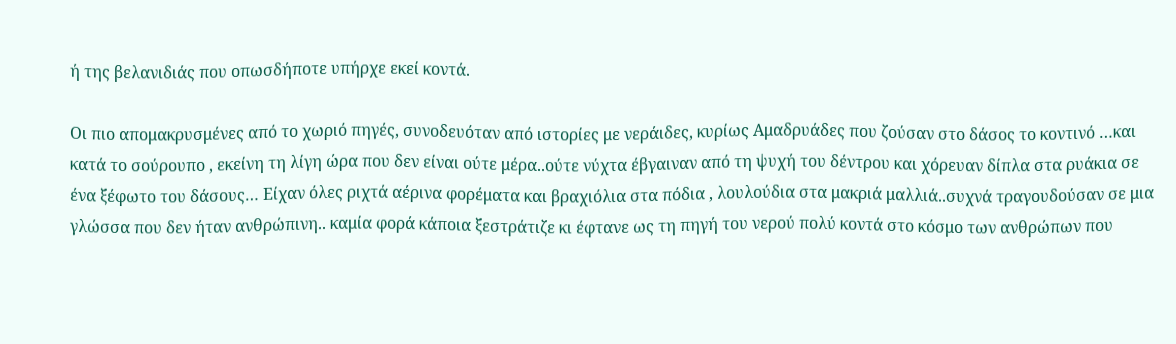ή της βελανιδιάς που οπωσδήποτε υπήρχε εκεί κοντά.

Οι πιο απομακρυσμένες από το χωριό πηγές, συνοδευόταν από ιστορίες με νεράιδες, κυρίως Αμαδρυάδες που ζούσαν στο δάσος το κοντινό …και κατά το σούρουπο , εκείνη τη λίγη ώρα που δεν είναι ούτε μέρα..ούτε νύχτα έβγαιναν από τη ψυχή του δέντρου και χόρευαν δίπλα στα ρυάκια σε ένα ξέφωτο του δάσους… Είχαν όλες ριχτά αέρινα φορέματα και βραχιόλια στα πόδια , λουλούδια στα μακριά μαλλιά..συχνά τραγουδούσαν σε μια γλώσσα που δεν ήταν ανθρώπινη.. καμία φορά κάποια ξεστράτιζε κι έφτανε ως τη πηγή του νερού πολύ κοντά στο κόσμο των ανθρώπων που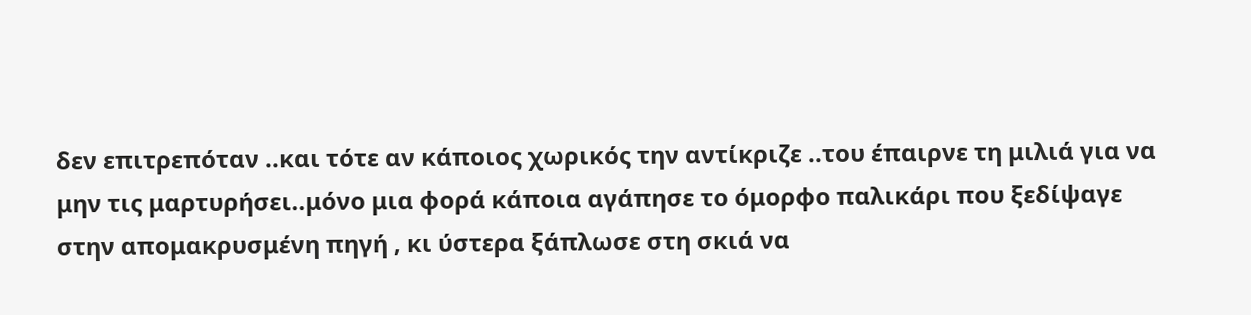δεν επιτρεπόταν ..και τότε αν κάποιος χωρικός την αντίκριζε ..του έπαιρνε τη μιλιά για να μην τις μαρτυρήσει..μόνο μια φορά κάποια αγάπησε το όμορφο παλικάρι που ξεδίψαγε στην απομακρυσμένη πηγή , κι ύστερα ξάπλωσε στη σκιά να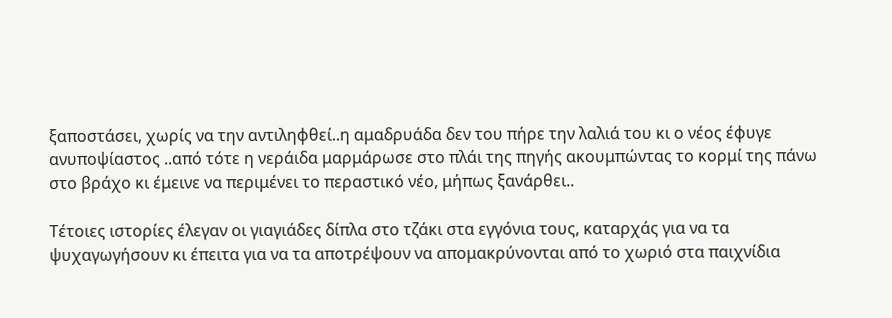ξαποστάσει, χωρίς να την αντιληφθεί..η αμαδρυάδα δεν του πήρε την λαλιά του κι ο νέος έφυγε ανυποψίαστος ..από τότε η νεράιδα μαρμάρωσε στο πλάι της πηγής ακουμπώντας το κορμί της πάνω στο βράχο κι έμεινε να περιμένει το περαστικό νέο, μήπως ξανάρθει..

Τέτοιες ιστορίες έλεγαν οι γιαγιάδες δίπλα στο τζάκι στα εγγόνια τους, καταρχάς για να τα ψυχαγωγήσουν κι έπειτα για να τα αποτρέψουν να απομακρύνονται από το χωριό στα παιχνίδια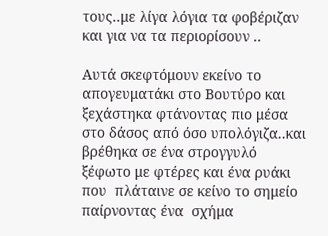τους..με λίγα λόγια τα φοβέριζαν και για να τα περιορίσουν ..

Αυτά σκεφτόμουν εκείνο το απογευματάκι στο Βουτύρο και ξεχάστηκα φτάνοντας πιο μέσα στο δάσος από όσο υπολόγιζα..και βρέθηκα σε ένα στρογγυλό ξέφωτο με φτέρες και ένα ρυάκι που  πλάταινε σε κείνο το σημείο παίρνοντας ένα  σχήμα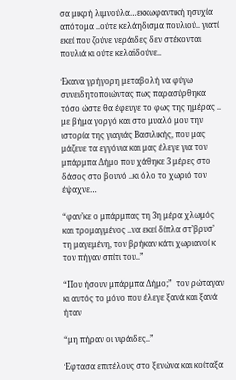σα μικρή λιμνούλα…εκκωφαντική ησυχία απότομα ..ούτε κελάηδισμα πουλιού.. γιατί εκεί που ζούνε νεράιδες δεν στέκονται πουλιά κι ούτε κελαϊδούνε..

Έκανα γρήγορη μεταβολή να φύγω συνειδητοποιώντας πως παρασύρθηκα τόσο ώστε θα έφευγε το φως της ημέρας .. με βήμα γοργό και στο μυαλό μου την ιστορία της γιαγιάς Βασιλικής, που μας μάζευε τα εγγόνια και μας έλεγε για τον μπάρμπα Δήμο που χάθηκε 3 μέρες στο δάσος στο βουνό ..κι όλο το χωριό τον έψαχνε…

“φαν’κε ο μπάρμπας τη 3η μέρα χλωμός και τρομαγμένος ..να εκεί δίπλα στ’βρυσ’ τη μαγεμένη, τον βρήκαν κάτι χωριανοί κ τον πήγαν σπίτι του..”

“Που ήσουν μπάρμπα Δήμο;”  τον ρώταγαν κι αυτός το μόνο που έλεγε ξανά και ξανά ήταν

“μη πήραν οι νιράιδες..”

Έφτασα επιτέλους στο ξενώνα και κοίταξα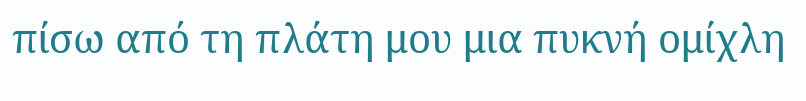πίσω από τη πλάτη μου μια πυκνή ομίχλη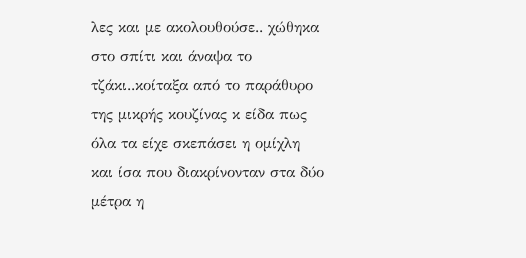λες και με ακολουθούσε.. χώθηκα στο σπίτι και άναψα το τζάκι..κοίταξα από το παράθυρο της μικρής κουζίνας κ είδα πως όλα τα είχε σκεπάσει η ομίχλη και ίσα που διακρίνονταν στα δύο μέτρα η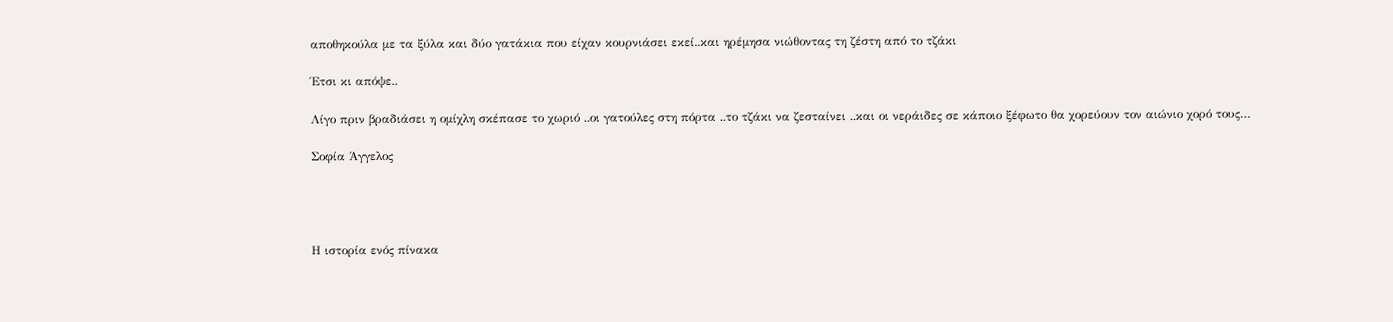αποθηκούλα με τα ξύλα και δύο γατάκια που είχαν κουρνιάσει εκεί..και ηρέμησα νιώθοντας τη ζέστη από το τζάκι

Έτσι κι απόψε..

Λίγο πριν βραδιάσει η ομίχλη σκέπασε το χωριό ..οι γατούλες στη πόρτα ..το τζάκι να ζεσταίνει ..και οι νεράιδες σε κάποιο ξέφωτο θα χορεύουν τον αιώνιο χορό τους…

Σοφία Άγγελος




Η ιστορία ενός πίνακα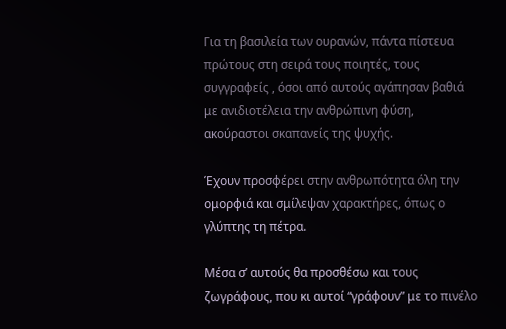Για τη βασιλεία των ουρανών, πάντα πίστευα πρώτους στη σειρά τους ποιητές, τους συγγραφείς , όσοι από αυτούς αγάπησαν βαθιά με ανιδιοτέλεια την ανθρώπινη φύση, ακούραστοι σκαπανείς της ψυχής.

Έχουν προσφέρει στην ανθρωπότητα όλη την ομορφιά και σμίλεψαν χαρακτήρες, όπως ο γλύπτης τη πέτρα.

Μέσα σ’ αυτούς θα προσθέσω και τους ζωγράφους, που κι αυτοί “γράφουν” με το πινέλο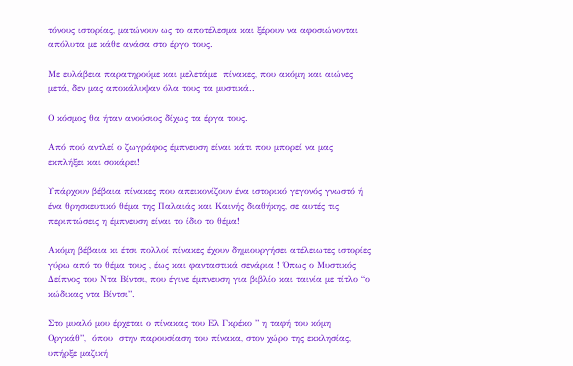τόνους ιστορίας, ματώνουν ως το αποτέλεσμα και ξέρουν να αφοσιώνονται απόλυτα με κάθε ανάσα στο έργο τους.

Με ευλάβεια παρατηρούμε και μελετάμε  πίνακες, που ακόμη και αιώνες μετά, δεν μας αποκάλυψαν όλα τους τα μυστικά..

Ο κόσμος θα ήταν ανούσιος δίχως τα έργα τους.

Από πού αντλεί ο ζωγράφος έμπνευση είναι κάτι που μπορεί να μας εκπλήξει και σοκάρει!

Υπάρχουν βέβαια πίνακες που απεικονίζουν ένα ιστορικό γεγονός γνωστό ή ένα θρησκευτικό θέμα της Παλαιάς και Καινής διαθήκης, σε αυτές τις περιπτώσεις η έμπνευση είναι το ίδιο το θέμα!

Ακόμη βέβαια κι έτσι πολλοί πίνακες έχουν δημιουργήσει ατέλειωτες ιστορίες γύρω από το θέμα τους , έως και φανταστικά σενάρια ! Όπως ο Μυστικός Δείπνος του Ντα Βίντσι, που έγινε έμπνευση για βιβλίο και ταινία με τίτλο “ο κώδικας ντα Βίντσι”.

Στο μυαλό μου έρχεται ο πίνακας του Ελ Γκρέκο ” η ταφή του κόμη Οργκάθ”,  όπου  στην παρουσίαση του πίνακα, στον χώρο της εκκλησίας, υπήρξε μαζική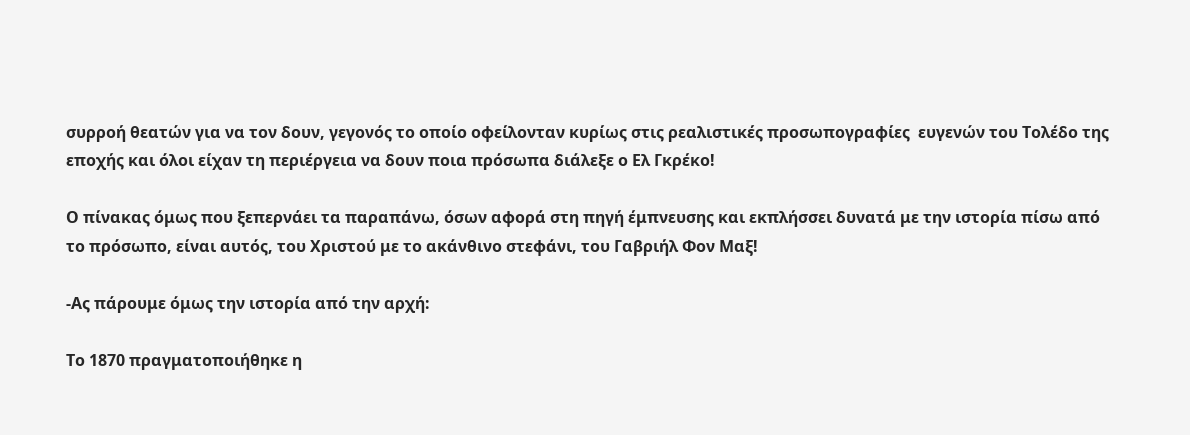συρροή θεατών για να τον δουν, γεγονός το οποίο οφείλονταν κυρίως στις ρεαλιστικές προσωπογραφίες  ευγενών του Τολέδο της εποχής και όλοι είχαν τη περιέργεια να δουν ποια πρόσωπα διάλεξε ο Ελ Γκρέκο!

Ο πίνακας όμως που ξεπερνάει τα παραπάνω, όσων αφορά στη πηγή έμπνευσης και εκπλήσσει δυνατά με την ιστορία πίσω από το πρόσωπο, είναι αυτός, του Χριστού με το ακάνθινο στεφάνι, του Γαβριήλ Φον Μαξ!

-Ας πάρουμε όμως την ιστορία από την αρχή:

Το 1870 πραγματοποιήθηκε η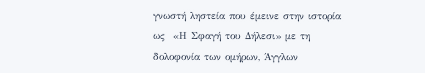γνωστή ληστεία που έμεινε στην ιστορία ως  «Η Σφαγή του Δήλεσι» με τη δολοφονία των ομήρων, Άγγλων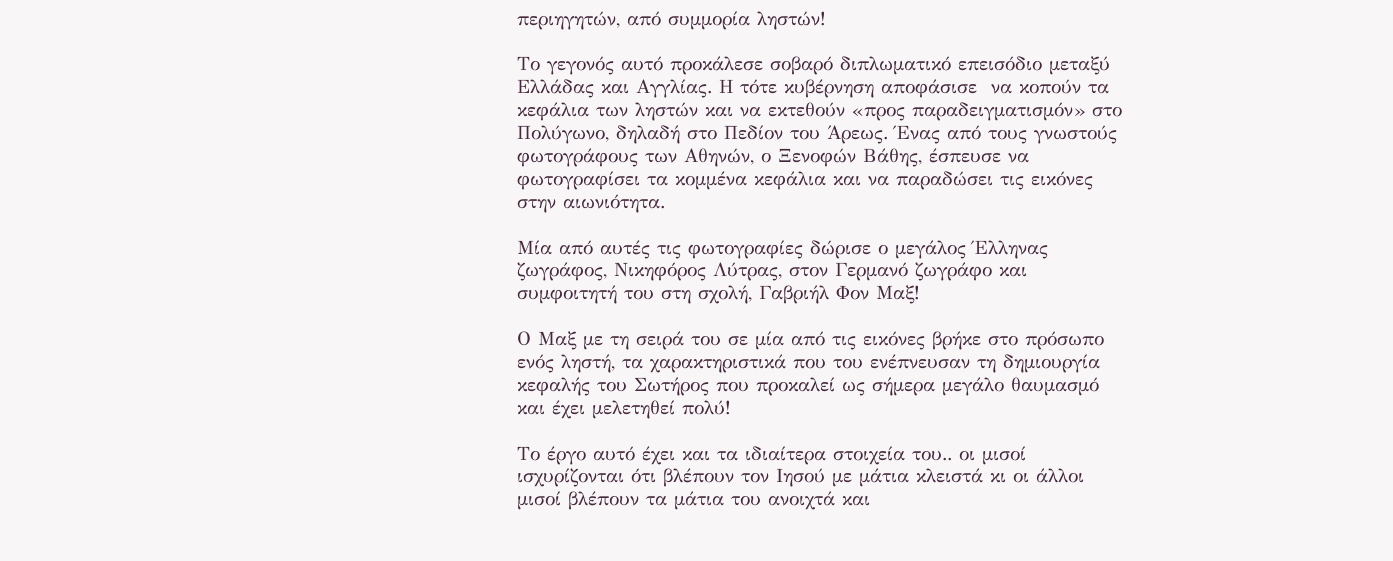περιηγητών, από συμμορία ληστών!

Το γεγονός αυτό προκάλεσε σοβαρό διπλωματικό επεισόδιο μεταξύ Ελλάδας και Αγγλίας. Η τότε κυβέρνηση αποφάσισε  να κοπούν τα κεφάλια των ληστών και να εκτεθούν «προς παραδειγματισμόν» στο Πολύγωνο, δηλαδή στο Πεδίον του Άρεως. Ένας από τους γνωστούς φωτογράφους των Αθηνών, ο Ξενοφών Βάθης, έσπευσε να φωτογραφίσει τα κομμένα κεφάλια και να παραδώσει τις εικόνες στην αιωνιότητα.

Μία από αυτές τις φωτογραφίες δώρισε ο μεγάλος Έλληνας ζωγράφος, Νικηφόρος Λύτρας, στον Γερμανό ζωγράφο και συμφοιτητή του στη σχολή, Γαβριήλ Φον Μαξ!

Ο Μαξ με τη σειρά του σε μία από τις εικόνες βρήκε στο πρόσωπο ενός ληστή, τα χαρακτηριστικά που του ενέπνευσαν τη δημιουργία κεφαλής του Σωτήρος που προκαλεί ως σήμερα μεγάλο θαυμασμό και έχει μελετηθεί πολύ!

Το έργο αυτό έχει και τα ιδιαίτερα στοιχεία του.. οι μισοί ισχυρίζονται ότι βλέπουν τον Ιησού με μάτια κλειστά κι οι άλλοι μισοί βλέπουν τα μάτια του ανοιχτά και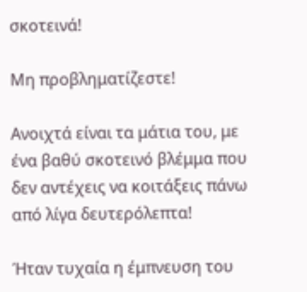σκοτεινά!

Μη προβληματίζεστε!

Ανοιχτά είναι τα μάτια του, με ένα βαθύ σκοτεινό βλέμμα που δεν αντέχεις να κοιτάξεις πάνω από λίγα δευτερόλεπτα!

Ήταν τυχαία η έμπνευση του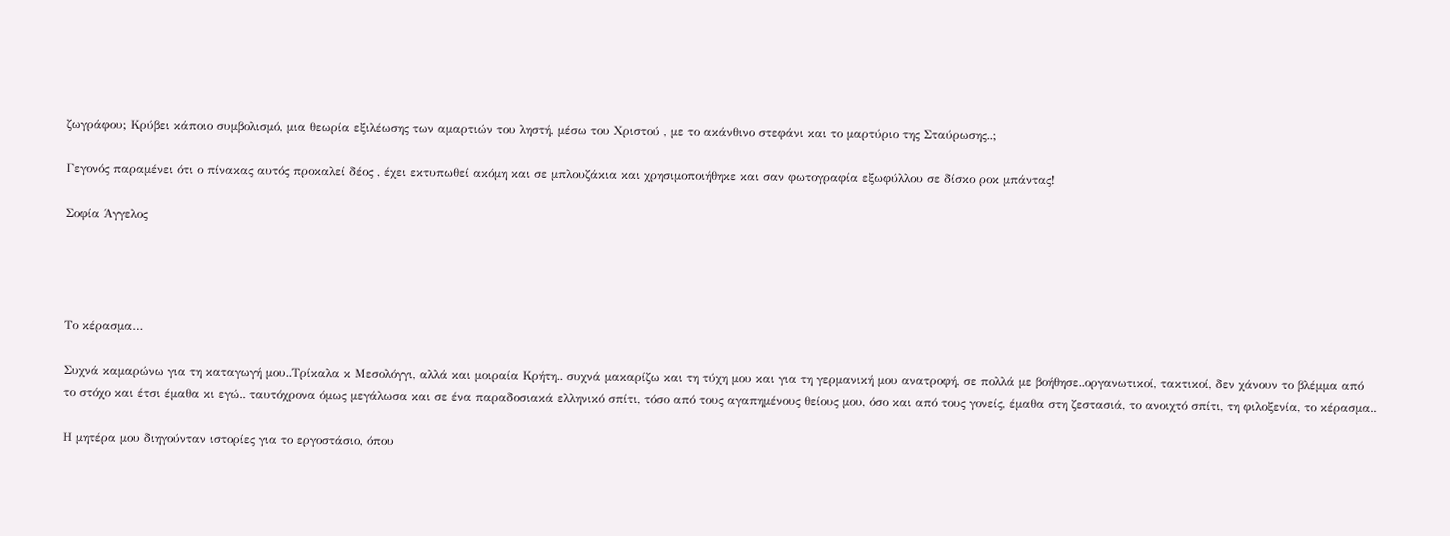ζωγράφου; Κρύβει κάποιο συμβολισμό, μια θεωρία εξιλέωσης των αμαρτιών του ληστή, μέσω του Χριστού , με το ακάνθινο στεφάνι και το μαρτύριο της Σταύρωσης..;

Γεγονός παραμένει ότι ο πίνακας αυτός προκαλεί δέος , έχει εκτυπωθεί ακόμη και σε μπλουζάκια και χρησιμοποιήθηκε και σαν φωτογραφία εξωφύλλου σε δίσκο ροκ μπάντας!

Σοφία Άγγελος




Το κέρασμα…

Συχνά καμαρώνω για τη καταγωγή μου..Τρίκαλα κ Μεσολόγγι, αλλά και μοιραία Κρήτη.. συχνά μακαρίζω και τη τύχη μου και για τη γερμανική μου ανατροφή, σε πολλά με βοήθησε..οργανωτικοί, τακτικοί, δεν χάνουν το βλέμμα από το στόχο και έτσι έμαθα κι εγώ.. ταυτόχρονα όμως μεγάλωσα και σε ένα παραδοσιακά ελληνικό σπίτι, τόσο από τους αγαπημένους θείους μου, όσο και από τους γονείς, έμαθα στη ζεστασιά, το ανοιχτό σπίτι, τη φιλοξενία, το κέρασμα..

Η μητέρα μου διηγούνταν ιστορίες για το εργοστάσιο, όπου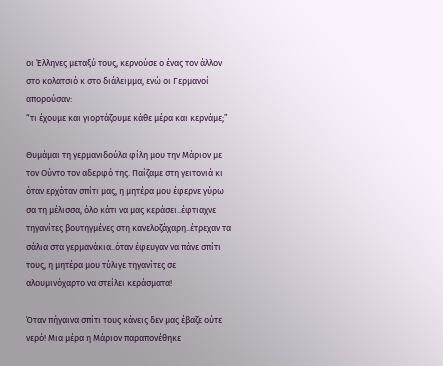οι Έλληνες μεταξύ τους, κερνούσε ο ένας τον άλλον στο κολατσιό κ στο διάλειμμα, ενώ οι Γερμανοί απορούσαν:
“τι έχουμε και γιορτάζουμε κάθε μέρα και κερνάμε;”

Θυμάμαι τη γερμανιδούλα φίλη μου την Μάριον με τον Ούντο τον αδερφό της. Παίζαμε στη γειτονιά κι όταν ερχόταν σπίτι μας, η μητέρα μου έφερνε γύρω σα τη μέλισσα, όλο κάτι να μας κεράσει..έφτιαχνε τηγανίτες βουτηγμένες στη κανελοζάχαρη..έτρεχαν τα σάλια στα γερμανάκια..όταν έφευγαν να πάνε σπίτι τους, η μητέρα μου τύλιγε τηγανίτες σε αλουμινόχαρτο να στείλει κεράσματα!

Όταν πήγαινα σπίτι τους κάνεις δεν μας έβαζε ούτε νερό! Μια μέρα η Μάριον παραπονέθηκε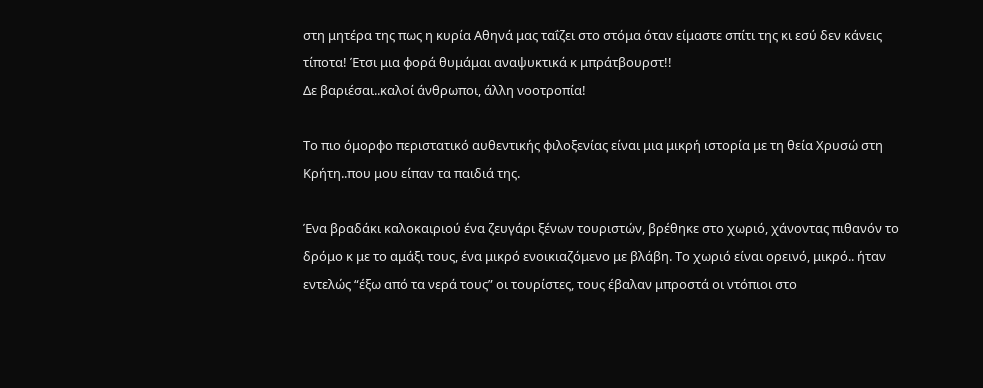στη μητέρα της πως η κυρία Αθηνά μας ταΐζει στο στόμα όταν είμαστε σπίτι της κι εσύ δεν κάνεις τίποτα! Έτσι μια φορά θυμάμαι αναψυκτικά κ μπράτβουρστ!!
Δε βαριέσαι..καλοί άνθρωποι, άλλη νοοτροπία!

Το πιο όμορφο περιστατικό αυθεντικής φιλοξενίας είναι μια μικρή ιστορία με τη θεία Χρυσώ στη Κρήτη..που μου είπαν τα παιδιά της.

Ένα βραδάκι καλοκαιριού ένα ζευγάρι ξένων τουριστών, βρέθηκε στο χωριό, χάνοντας πιθανόν το δρόμο κ με το αμάξι τους, ένα μικρό ενοικιαζόμενο με βλάβη. Το χωριό είναι ορεινό, μικρό.. ήταν εντελώς “έξω από τα νερά τους” οι τουρίστες, τους έβαλαν μπροστά οι ντόπιοι στο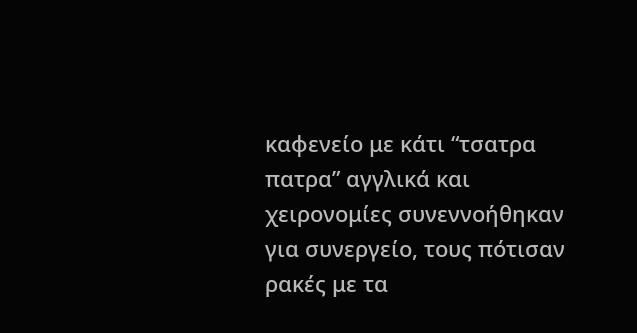καφενείο με κάτι “τσατρα πατρα” αγγλικά και χειρονομίες συνεννοήθηκαν για συνεργείο, τους πότισαν ρακές με τα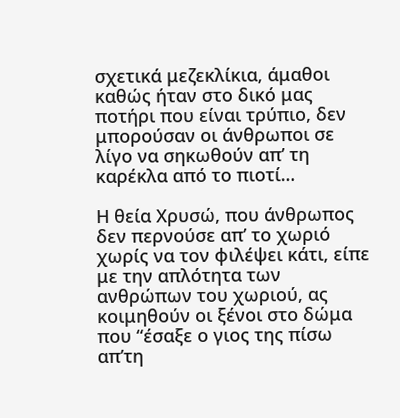σχετικά μεζεκλίκια, άμαθοι καθώς ήταν στο δικό μας ποτήρι που είναι τρύπιο, δεν μπορούσαν οι άνθρωποι σε λίγο να σηκωθούν απ’ τη καρέκλα από το πιοτί…

Η θεία Χρυσώ, που άνθρωπος δεν περνούσε απ’ το χωριό χωρίς να τον φιλέψει κάτι, είπε με την απλότητα των ανθρώπων του χωριού, ας κοιμηθούν οι ξένοι στο δώμα που “έσαξε ο γιος της πίσω απ’τη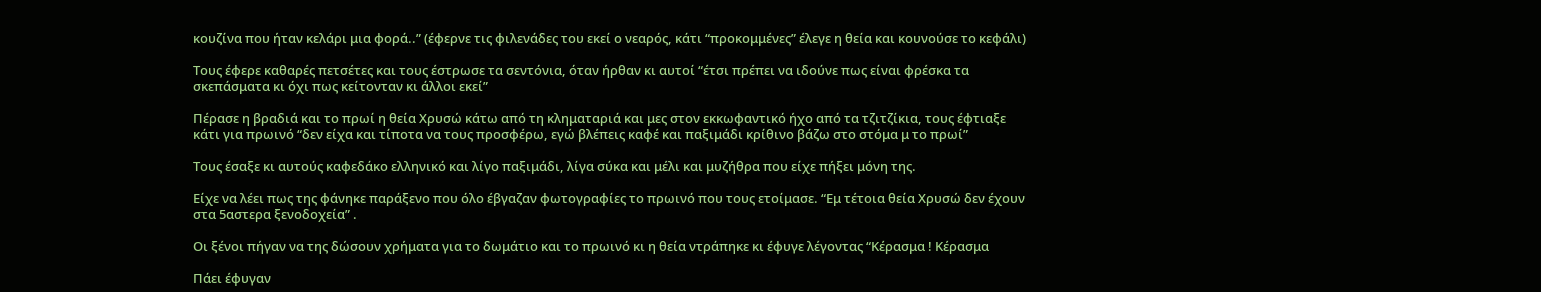κουζίνα που ήταν κελάρι μια φορά..” (έφερνε τις φιλενάδες του εκεί ο νεαρός, κάτι “προκομμένες” έλεγε η θεία και κουνούσε το κεφάλι)

Τους έφερε καθαρές πετσέτες και τους έστρωσε τα σεντόνια, όταν ήρθαν κι αυτοί “έτσι πρέπει να ιδούνε πως είναι φρέσκα τα σκεπάσματα κι όχι πως κείτονταν κι άλλοι εκεί”

Πέρασε η βραδιά και το πρωί η θεία Χρυσώ κάτω από τη κληματαριά και μες στον εκκωφαντικό ήχο από τα τζιτζίκια, τους έφτιαξε κάτι για πρωινό “δεν είχα και τίποτα να τους προσφέρω, εγώ βλέπεις καφέ και παξιμάδι κρίθινο βάζω στο στόμα μ το πρωί”

Τους έσαξε κι αυτούς καφεδάκο ελληνικό και λίγο παξιμάδι, λίγα σύκα και μέλι και μυζήθρα που είχε πήξει μόνη της.

Είχε να λέει πως της φάνηκε παράξενο που όλο έβγαζαν φωτογραφίες το πρωινό που τους ετοίμασε. “Εμ τέτοια θεία Χρυσώ δεν έχουν στα 5αστερα ξενοδοχεία” .

Οι ξένοι πήγαν να της δώσουν χρήματα για το δωμάτιο και το πρωινό κι η θεία ντράπηκε κι έφυγε λέγοντας “Κέρασμα ! Κέρασμα

Πάει έφυγαν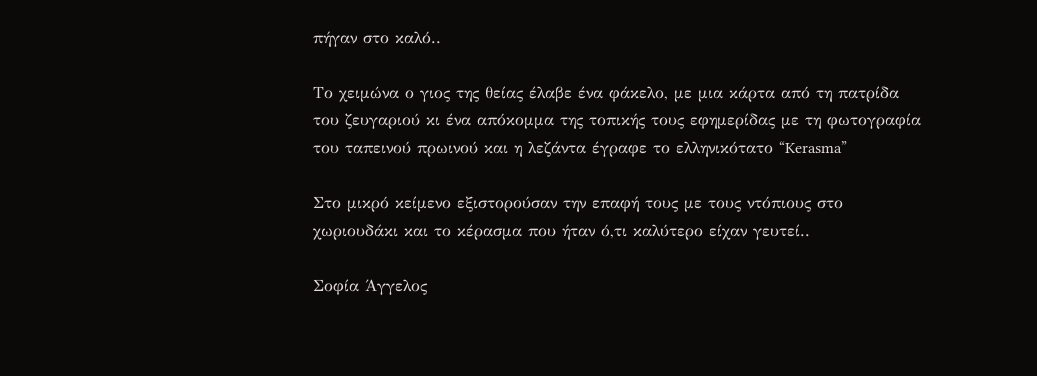πήγαν στο καλό..

Το χειμώνα ο γιος της θείας έλαβε ένα φάκελο, με μια κάρτα από τη πατρίδα του ζευγαριού κι ένα απόκομμα της τοπικής τους εφημερίδας με τη φωτογραφία του ταπεινού πρωινού και η λεζάντα έγραφε το ελληνικότατο “Kerasma”

Στο μικρό κείμενο εξιστορούσαν την επαφή τους με τους ντόπιους στο χωριουδάκι και το κέρασμα που ήταν ό,τι καλύτερο είχαν γευτεί..

Σοφία Άγγελος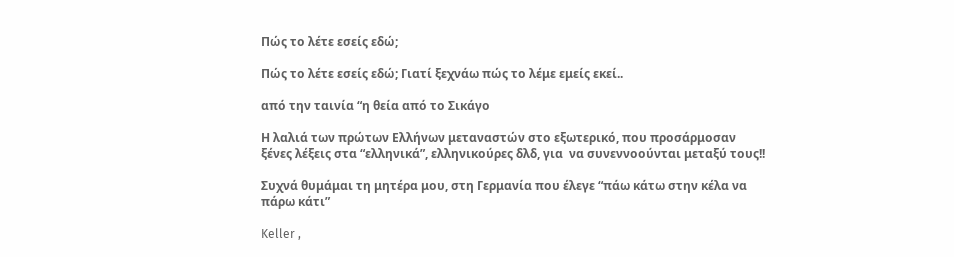Πώς το λέτε εσείς εδώ;

Πώς το λέτε εσείς εδώ; Γιατί ξεχνάω πώς το λέμε εμείς εκεί..

από την ταινία “η θεία από το Σικάγο

Η λαλιά των πρώτων Ελλήνων μεταναστών στο εξωτερικό, που προσάρμοσαν ξένες λέξεις στα “ελληνικά”, ελληνικούρες δλδ, για  να συνεννοούνται μεταξύ τους!!

Συχνά θυμάμαι τη μητέρα μου, στη Γερμανία που έλεγε “πάω κάτω στην κέλα να πάρω κάτι”

Keller ,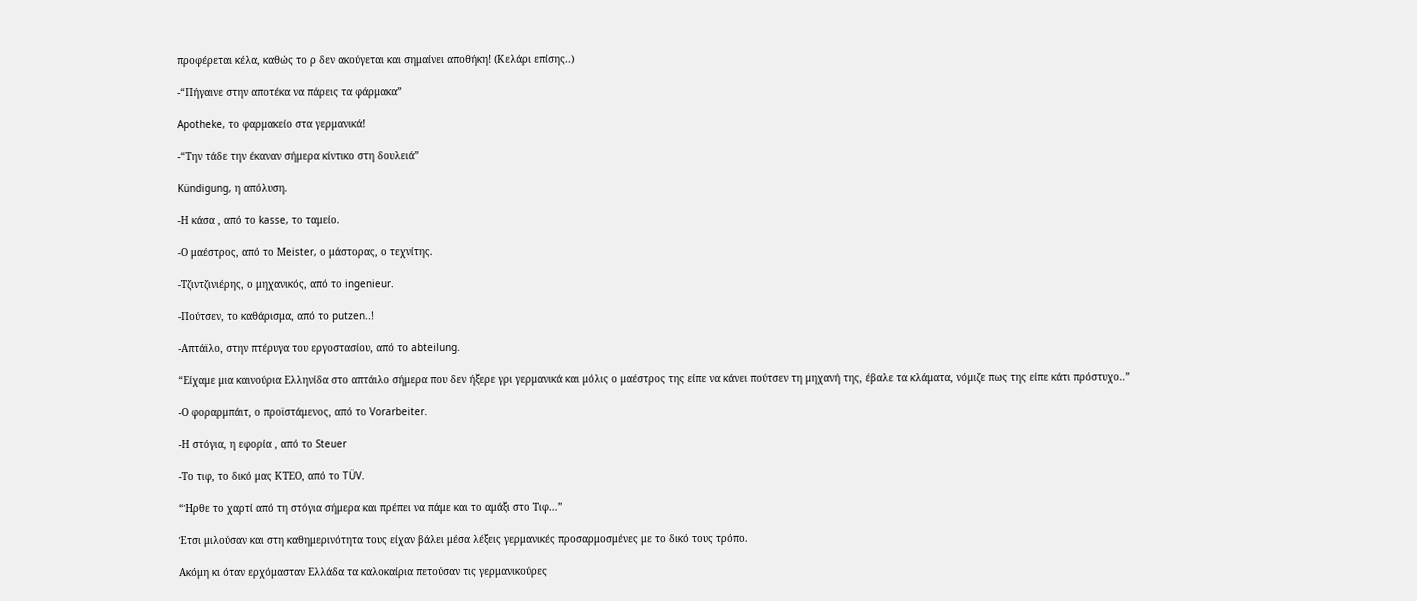προφέρεται κέλα, καθώς το ρ δεν ακούγεται και σημαίνει αποθήκη! (Κελάρι επίσης..)

-“Πήγαινε στην αποτέκα να πάρεις τα φάρμακα”

Apotheke, το φαρμακείο στα γερμανικά!

-“Την τάδε την έκαναν σήμερα κίντικο στη δουλειά”

Kündigung, η απόλυση.

-Η κάσα , από το kasse, το ταμείο.

-Ο μαέστρος, από το Μeister, ο μάστορας, ο τεχνίτης.

-Τζιντζινιέρης, ο μηχανικός, από το ingenieur.

-Πούτσεν, το καθάρισμα, από το putzen..!

-Απτάϊλο, στην πτέρυγα του εργοστασίου, από το abteilung.

“Είχαμε μια καινούρια Ελληνίδα στο απτάιλο σήμερα που δεν ήξερε γρι γερμανικά και μόλις ο μαέστρος της είπε να κάνει πούτσεν τη μηχανή της, έβαλε τα κλάματα, νόμιζε πως της είπε κάτι πρόστυχο..”

-Ο φοραρμπάιτ, ο προϊστάμενος, από το Vorarbeiter.

-Η στόγια, η εφορία , από το Steuer

-Το τιφ, το δικό μας ΚΤΕΟ, από το TÜV.

“Ήρθε το χαρτί από τη στόγια σήμερα και πρέπει να πάμε και το αμάξι στο Τιφ…”

Έτσι μιλούσαν και στη καθημερινότητα τους είχαν βάλει μέσα λέξεις γερμανικές προσαρμοσμένες με το δικό τους τρόπο.

Ακόμη κι όταν ερχόμασταν Ελλάδα τα καλοκαίρια πετούσαν τις γερμανικούρες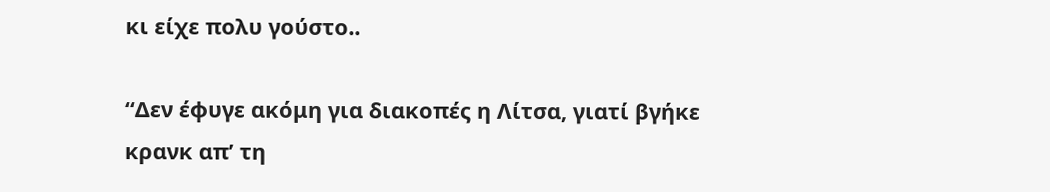κι είχε πολυ γούστο..

“Δεν έφυγε ακόμη για διακοπές η Λίτσα, γιατί βγήκε κρανκ απ’ τη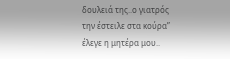δουλειά της..ο γιατρός την έστειλε στα κούρα” έλεγε η μητέρα μου..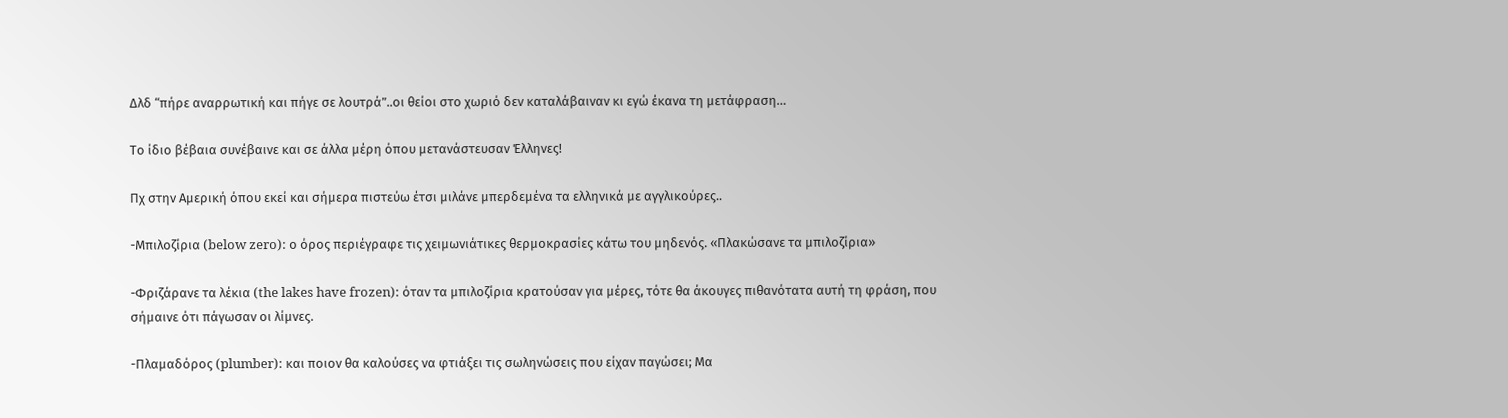Δλδ “πήρε αναρρωτική και πήγε σε λουτρά”..οι θείοι στο χωριό δεν καταλάβαιναν κι εγώ έκανα τη μετάφραση…

Το ίδιο βέβαια συνέβαινε και σε άλλα μέρη όπου μετανάστευσαν Έλληνες!

Πχ στην Αμερική όπου εκεί και σήμερα πιστεύω έτσι μιλάνε μπερδεμένα τα ελληνικά με αγγλικούρες..

-Μπιλοζίρια (below zero): ο όρος περιέγραφε τις χειμωνιάτικες θερμοκρασίες κάτω του μηδενός. «Πλακώσανε τα μπιλοζίρια»

-Φριζάρανε τα λέκια (the lakes have frozen): όταν τα μπιλοζίρια κρατούσαν για μέρες, τότε θα άκουγες πιθανότατα αυτή τη φράση, που σήμαινε ότι πάγωσαν οι λίμνες.

-Πλαμαδόρος (plumber): και ποιον θα καλούσες να φτιάξει τις σωληνώσεις που είχαν παγώσει; Μα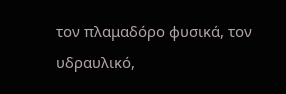τον πλαμαδόρο φυσικά, τον υδραυλικό,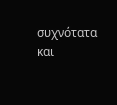συχνότατα και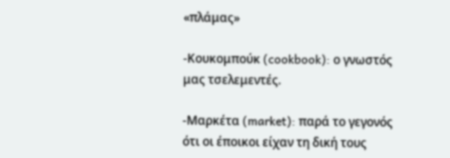«πλάμας»

-Κουκομπούκ (cookbook): ο γνωστός μας τσελεμεντές.

-Μαρκέτα (market): παρά το γεγονός ότι οι έποικοι είχαν τη δική τους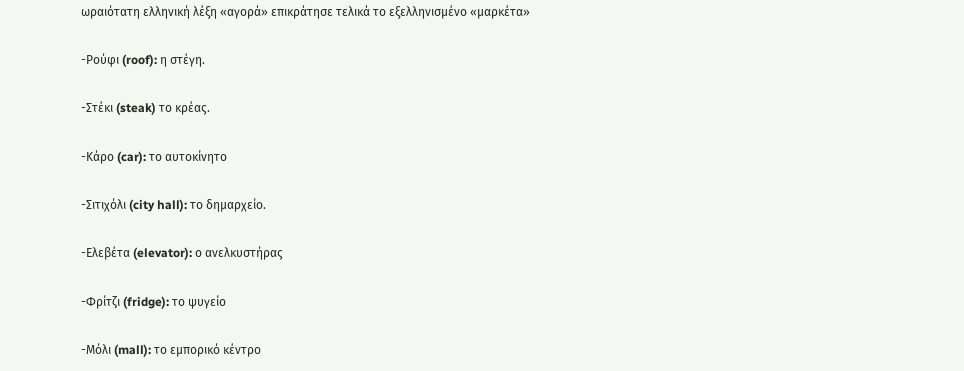ωραιότατη ελληνική λέξη «αγορά» επικράτησε τελικά το εξελληνισμένο «μαρκέτα»

-Ρούφι (roof): η στέγη.

-Στέκι (steak) το κρέας.

-Κάρο (car): το αυτοκίνητο

-Σιτιχόλι (city hall): το δημαρχείο.

-Ελεβέτα (elevator): ο ανελκυστήρας

-Φρίτζι (fridge): το ψυγείο

-Μόλι (mall): το εμπορικό κέντρο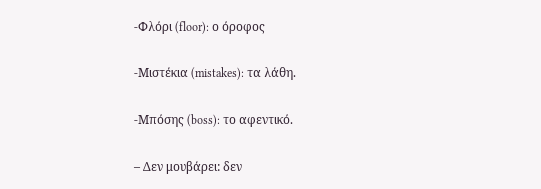-Φλόρι (floor): ο όροφος

-Μιστέκια (mistakes): τα λάθη.

-Μπόσης (boss): το αφεντικό.

– Δεν μουβάρει: δεν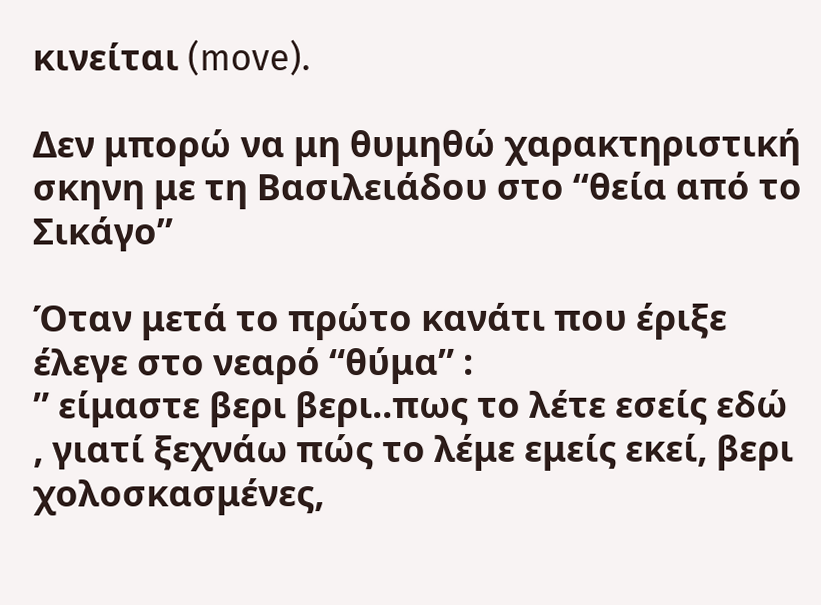κινείται (move).

Δεν μπορώ να μη θυμηθώ χαρακτηριστική σκηνη με τη Βασιλειάδου στο “θεία από το Σικάγο”

Όταν μετά το πρώτο κανάτι που έριξε έλεγε στο νεαρό “θύμα” :
” είμαστε βερι βερι..πως το λέτε εσείς εδώ , γιατί ξεχνάω πώς το λέμε εμείς εκεί, βερι χολοσκασμένες,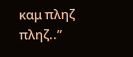καμ πληζ πληζ..”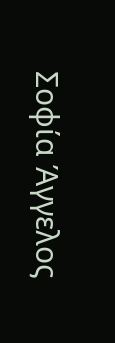Σοφία Άγγελος